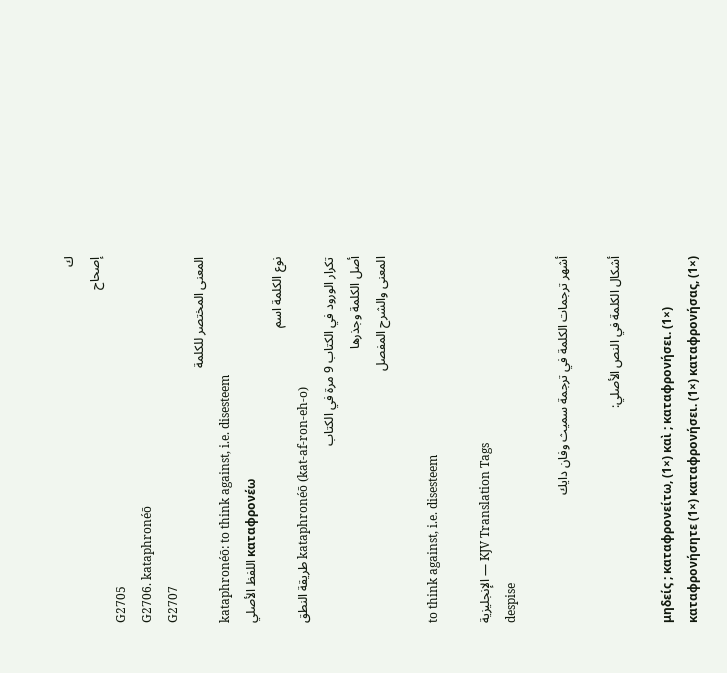ك
إصحاح
G2705
G2706. kataphronéō
G2707
المعنى المختصر للكلمة
kataphronéō: to think against, i.e. disesteem
اللفظ الأصلي καταφρονέω
نوع الكلمة اسم
طريقة النطق kataphronéō (kat-af-ron-eh-o)
تكرار الورود في الكتاب 9 مرة في الكتاب
أصل الكلمة وجذرها
المعنى والشرح المفصل

to think against, i.e. disesteem

الإنجليزية — KJV Translation Tags
despise

أشهر ترجمات الكلمة في ترجمة سميث وفان دايك

أشكال الكلمة في النص الأصلي:

μηδείς ; καταφρονείτω, (1×) καὶ ; καταφρονήσει. (1×) καταφρονήσητε (1×) καταφρονήσει. (1×) καταφρονήσας, (1×)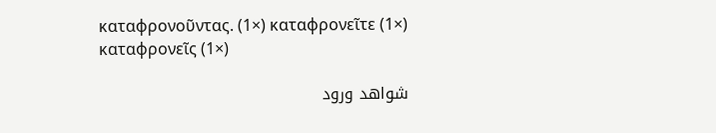καταφρονοῦντας. (1×) καταφρονεῖτε (1×) καταφρονεῖς (1×)

شواهد ورود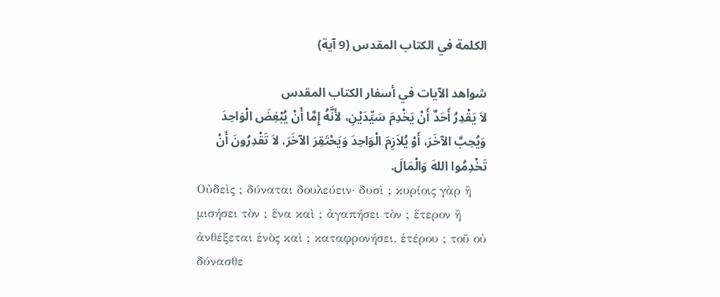الكلمة في الكتاب المقدس (9 آية)

شواهد الآيات في أسفار الكتاب المقدس
لاَ يَقْدِرُ أَحَدٌ أَنْ يَخْدِمَ سَيِّدَيْنِ، لأَنَّهُ إِمَّا أَنْ يُبْغِضَ الْوَاحِدَ وَيُحِبَّ الآخَرَ، أَوْ يُلاَزِمَ الْوَاحِدَ وَيَحْتَقِرَ الآخَرَ. لاَ تَقْدِرُونَ أَنْ تَخْدِمُوا اللهَ وَالْمَالَ.
Οὐδεὶς ; δύναται δουλεύειν· δυσὶ ; κυρίοις γὰρ ἢ μισήσει τὸν ; ἕνα καὶ ; ἀγαπήσει τὸν ; ἕτερον ἢ ἀνθέξεται ἑνὸς καὶ ; καταφρονήσει. ἑτέρου ; τοῦ οὐ δύνασθε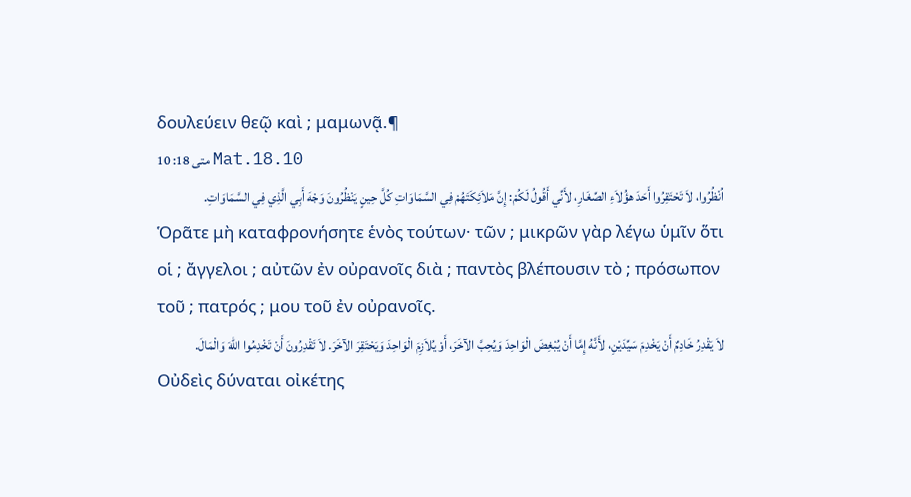δουλεύειν θεῷ καὶ ; μαμωνᾷ.¶
متى 18: 10 Mat.18.10
اُنْظُرُوا، لاَ تَحْتَقِرُوا أَحَدَ هؤُلاَءِ الصِّغَارِ، لأَنِّي أَقُولُ لَكُمْ: إِنَّ مَلاَئِكَتَهُمْ فِي السَّمَاوَاتِ كُلَّ حِينٍ يَنْظُرُونَ وَجْهَ أَبِي الَّذِي فِي السَّمَاوَاتِ.
Ὁρᾶτε μὴ καταφρονήσητε ἑνὸς τούτων· τῶν ; μικρῶν γὰρ λέγω ὑμῖν ὅτι οἱ ; ἄγγελοι ; αὐτῶν ἐν οὐρανοῖς διὰ ; παντὸς βλέπουσιν τὸ ; πρόσωπον τοῦ ; πατρός ; μου τοῦ ἐν οὐρανοῖς.
لاَ يَقْدِرُ خَادِمٌ أَنْ يَخْدِمَ سَيِّدَيْنِ، لأَنَّهُ إِمَّا أَنْ يُبْغِضَ الْوَاحِدَ وَيُحِبَّ الآخَرَ، أَوْ يُلاَزِمَ الْوَاحِدَ وَيَحْتَقِرَ الآخَرَ. لاَ تَقْدِرُونَ أَنْ تَخْدِمُوا اللهَ وَالْمَالَ.
Οὐδεὶς δύναται οἰκέτης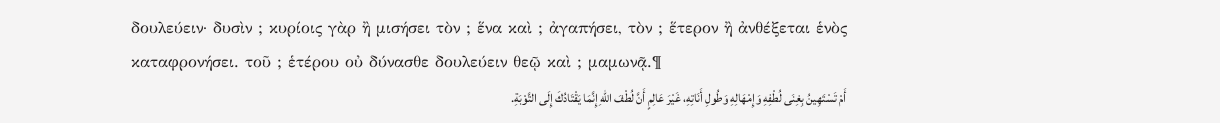δουλεύειν· δυσὶν ; κυρίοις γὰρ ἢ μισήσει τὸν ; ἕνα καὶ ; ἀγαπήσει, τὸν ; ἕτερον ἢ ἀνθέξεται ἑνὸς καταφρονήσει. τοῦ ; ἑτέρου οὐ δύνασθε δουλεύειν θεῷ καὶ ; μαμωνᾷ.¶
أَمْ تَسْتَهِينُ بِغِنَى لُطْفِهِ وَإِمْهَالِهِ وَطُولِ أَنَاتِهِ، غَيْرَ عَالِمٍ أَنَّ لُطْفَ اللهِ إِنَّمَا يَقْتَادُكَ إِلَى التَّوْبَةِ.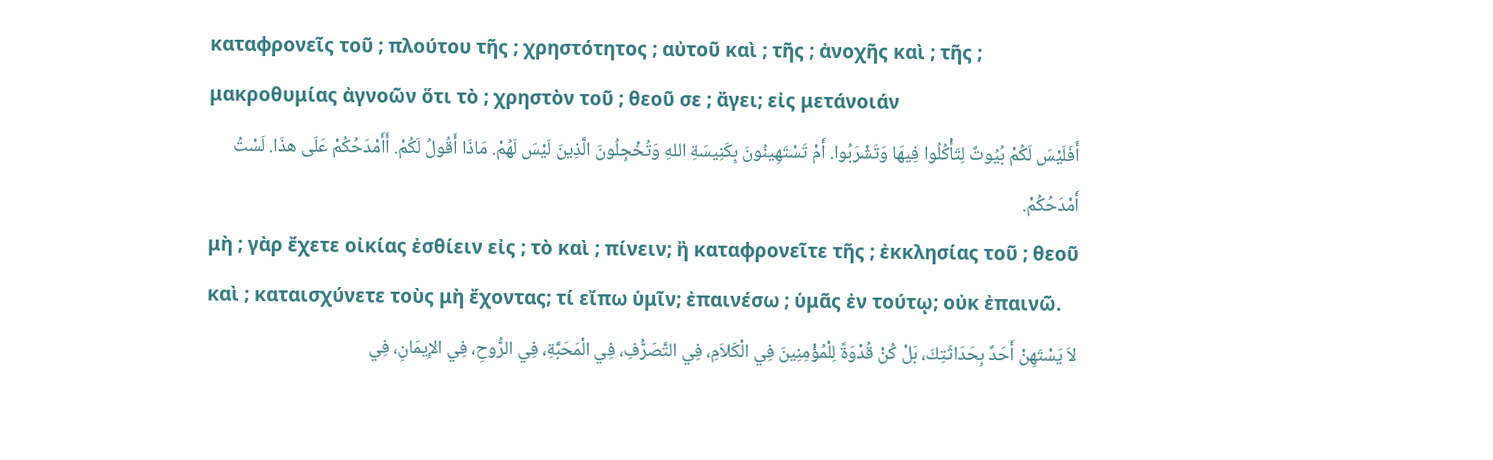καταφρονεῖς τοῦ ; πλούτου τῆς ; χρηστότητος ; αὐτοῦ καὶ ; τῆς ; ἀνοχῆς καὶ ; τῆς ; μακροθυμίας ἀγνοῶν ὅτι τὸ ; χρηστὸν τοῦ ; θεοῦ σε ; ἄγει; εἰς μετάνοιάν
أَفَلَيْسَ لَكُمْ بُيُوتٌ لِتَأْكُلُوا فِيهَا وَتَشْرَبُوا. أَمْ تَسْتَهِينُونَ بِكَنِيسَةِ اللهِ وَتُخْجِلُونَ الَّذِينَ لَيْسَ لَهُمْ. مَاذَا أَقُولُ لَكُمْ. أَأَمْدَحُكُمْ عَلَى هذَا. لَسْتُ أَمْدَحُكُمْ.
μὴ ; γὰρ ἔχετε οἰκίας ἐσθίειν εἰς ; τὸ καὶ ; πίνειν; ἢ καταφρονεῖτε τῆς ; ἐκκλησίας τοῦ ; θεοῦ καὶ ; καταισχύνετε τοὺς μὴ ἔχοντας; τί εἴπω ὑμῖν; ἐπαινέσω ; ὑμᾶς ἐν τούτῳ; οὐκ ἐπαινῶ.
لاَ يَسْتَهِنْ أَحَدٌ بِحَدَاثَتِكَ، بَلْ كُنْ قُدْوَةً لِلْمُؤْمِنِينَ فِي الْكَلاَمِ، فِي التَّصَرُّفِ، فِي الْمَحَبَّةِ، فِي الرُّوحِ، فِي الإِيمَانِ، فِي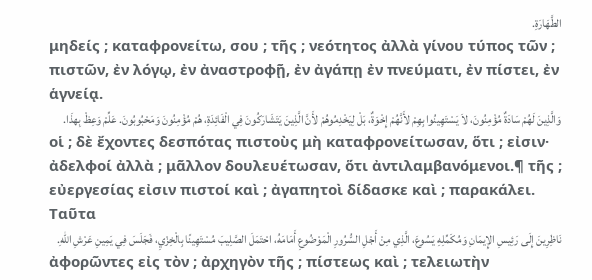الطَّهَارَةِ.
μηδείς ; καταφρονείτω, σου ; τῆς ; νεότητος ἀλλὰ γίνου τύπος τῶν ; πιστῶν, ἐν λόγῳ, ἐν ἀναστροφῇ, ἐν ἀγάπῃ ἐν πνεύματι, ἐν πίστει, ἐν ἁγνείᾳ.
وَالَّذِينَ لَهُمْ سَادَةٌ مُؤْمِنُونَ، لاَ يَسْتَهِينُوا بِهِمْ لأَنَّهُمْ إِخْوَةٌ، بَلْ لِيَخْدِمُوهُمْ لأَنَّ الَّذِينَ يَتَشَارَكُونَ فِي الْفَائِدَةِ، هُمْ مُؤْمِنُونَ وَمَحْبُوبُونَ. عَلِّمْ وَعِظْ بِهذَا.
οἱ ; δὲ ἔχοντες δεσπότας πιστοὺς μὴ καταφρονείτωσαν, ὅτι ; εἰσιν· ἀδελφοί ἀλλὰ ; μᾶλλον δουλευέτωσαν, ὅτι ἀντιλαμβανόμενοι.¶ τῆς ; εὐεργεσίας εἰσιν πιστοί καὶ ; ἀγαπητοὶ δίδασκε καὶ ; παρακάλει. Ταῦτα
نَاظِرِينَ إِلَى رَئِيسِ الإِيمَانِ وَمُكَمِّلِهِ يَسُوعَ، الَّذِي مِنْ أَجْلِ السُّرُورِ الْمَوْضُوعِ أَمَامَهُ، احْتَمَلَ الصَّلِيبَ مُسْتَهِينًا بِالْخِزْيِ، فَجَلَسَ فِي يَمِينِ عَرْشِ اللهِ.
ἀφορῶντες εἰς τὸν ; ἀρχηγὸν τῆς ; πίστεως καὶ ; τελειωτὴν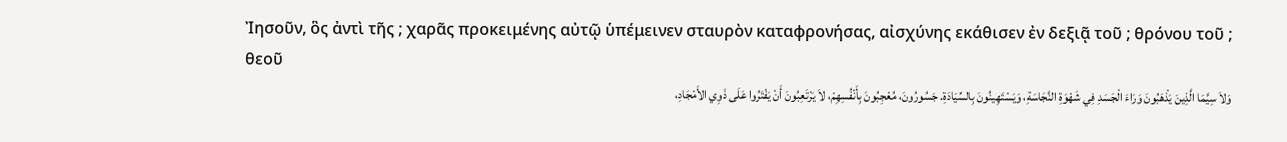Ἰησοῦν, ὃς ἀντὶ τῆς ; χαρᾶς προκειμένης αὐτῷ ὑπέμεινεν σταυρὸν καταφρονήσας, αἰσχύνης εκάθισεν ἐν δεξιᾷ τοῦ ; θρόνου τοῦ ; θεοῦ
وَلاَ سِيَّمَا الَّذِينَ يَذْهَبُونَ وَرَاءَ الْجَسَدِ فِي شَهْوَةِ النَّجَاسَةِ، وَيَسْتَهِينُونَ بِالسِّيَادَةِ. جَسُورُونَ، مُعْجِبُونَ بِأَنْفُسِهِمْ، لاَ يَرْتَعِبُونَ أَنْ يَفْتَرُوا عَلَى ذَوِي الأَمْجَادِ،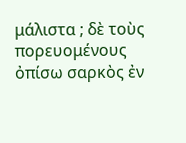μάλιστα ; δὲ τοὺς πορευομένους ὀπίσω σαρκὸς ἐν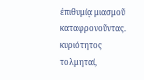ἐπιθυμίᾳ μιασμοῦ καταφρονοῦντας. κυριότητος τολμηταί,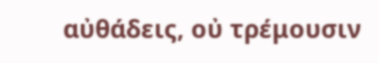αὐθάδεις, οὐ τρέμουσιν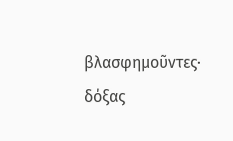βλασφημοῦντες· δόξας